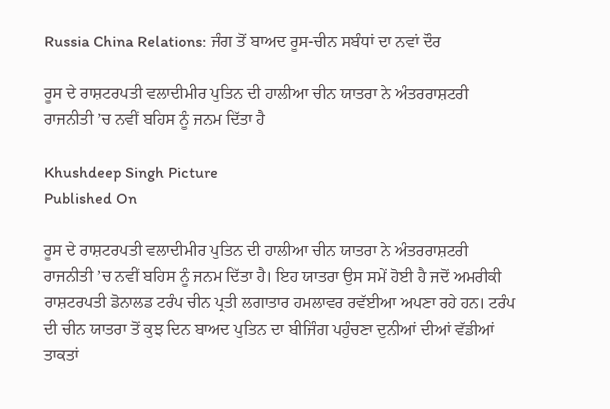Russia China Relations: ਜੰਗ ਤੋਂ ਬਾਅਦ ਰੂਸ-ਚੀਨ ਸਬੰਧਾਂ ਦਾ ਨਵਾਂ ਦੌਰ

ਰੂਸ ਦੇ ਰਾਸ਼ਟਰਪਤੀ ਵਲਾਦੀਮੀਰ ਪੁਤਿਨ ਦੀ ਹਾਲੀਆ ਚੀਨ ਯਾਤਰਾ ਨੇ ਅੰਤਰਰਾਸ਼ਟਰੀ ਰਾਜਨੀਤੀ ’ਚ ਨਵੀਂ ਬਹਿਸ ਨੂੰ ਜਨਮ ਦਿੱਤਾ ਹੈ

Khushdeep Singh Picture
Published On

ਰੂਸ ਦੇ ਰਾਸ਼ਟਰਪਤੀ ਵਲਾਦੀਮੀਰ ਪੁਤਿਨ ਦੀ ਹਾਲੀਆ ਚੀਨ ਯਾਤਰਾ ਨੇ ਅੰਤਰਰਾਸ਼ਟਰੀ ਰਾਜਨੀਤੀ ’ਚ ਨਵੀਂ ਬਹਿਸ ਨੂੰ ਜਨਮ ਦਿੱਤਾ ਹੈ। ਇਹ ਯਾਤਰਾ ਉਸ ਸਮੇਂ ਹੋਈ ਹੈ ਜਦੋਂ ਅਮਰੀਕੀ ਰਾਸ਼ਟਰਪਤੀ ਡੋਨਾਲਡ ਟਰੰਪ ਚੀਨ ਪ੍ਰਤੀ ਲਗਾਤਾਰ ਹਮਲਾਵਰ ਰਵੱਈਆ ਅਪਣਾ ਰਹੇ ਹਨ। ਟਰੰਪ ਦੀ ਚੀਨ ਯਾਤਰਾ ਤੋਂ ਕੁਝ ਦਿਨ ਬਾਅਦ ਪੁਤਿਨ ਦਾ ਬੀਜਿੰਗ ਪਹੁੰਚਣਾ ਦੁਨੀਆਂ ਦੀਆਂ ਵੱਡੀਆਂ ਤਾਕਤਾਂ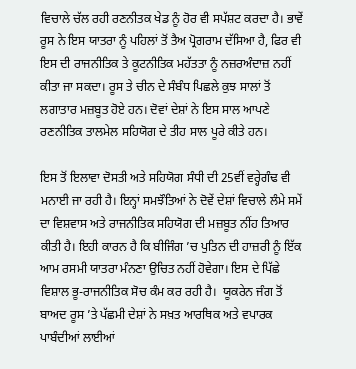ਵਿਚਾਲੇ ਚੱਲ ਰਹੀ ਰਣਨੀਤਕ ਖੇਡ ਨੂੰ ਹੋਰ ਵੀ ਸਪੱਸ਼ਟ ਕਰਦਾ ਹੈ। ਭਾਵੇਂ ਰੂਸ ਨੇ ਇਸ ਯਾਤਰਾ ਨੂੰ ਪਹਿਲਾਂ ਤੋਂ ਤੈਅ ਪ੍ਰੋਗਰਾਮ ਦੱਸਿਆ ਹੈ, ਫਿਰ ਵੀ ਇਸ ਦੀ ਰਾਜਨੀਤਿਕ ਤੇ ਕੂਟਨੀਤਿਕ ਮਹੱਤਤਾ ਨੂੰ ਨਜ਼ਰਅੰਦਾਜ਼ ਨਹੀਂ ਕੀਤਾ ਜਾ ਸਕਦਾ। ਰੂਸ ਤੇ ਚੀਨ ਦੇ ਸੰਬੰਧ ਪਿਛਲੇ ਕੁਝ ਸਾਲਾਂ ਤੋਂ ਲਗਾਤਾਰ ਮਜ਼ਬੂਤ ਹੋਏ ਹਨ। ਦੋਵਾਂ ਦੇਸ਼ਾਂ ਨੇ ਇਸ ਸਾਲ ਆਪਣੇ ਰਣਨੀਤਿਕ ਤਾਲਮੇਲ ਸਹਿਯੋਗ ਦੇ ਤੀਹ ਸਾਲ ਪੂਰੇ ਕੀਤੇ ਹਨ।

ਇਸ ਤੋਂ ਇਲਾਵਾ ਦੋਸਤੀ ਅਤੇ ਸਹਿਯੋਗ ਸੰਧੀ ਦੀ 25ਵੀਂ ਵਰ੍ਹੇਗੰਢ ਵੀ ਮਨਾਈ ਜਾ ਰਹੀ ਹੈ। ਇਨ੍ਹਾਂ ਸਮਝੌਤਿਆਂ ਨੇ ਦੋਵੇਂ ਦੇਸ਼ਾਂ ਵਿਚਾਲੇ ਲੰਮੇ ਸਮੇਂ ਦਾ ਵਿਸ਼ਵਾਸ ਅਤੇ ਰਾਜਨੀਤਿਕ ਸਹਿਯੋਗ ਦੀ ਮਜ਼ਬੂਤ ਨੀਂਹ ਤਿਆਰ ਕੀਤੀ ਹੈ। ਇਹੀ ਕਾਰਨ ਹੈ ਕਿ ਬੀਜਿੰਗ ’ਚ ਪੁਤਿਨ ਦੀ ਹਾਜ਼ਰੀ ਨੂੰ ਇੱਕ ਆਮ ਰਸਮੀ ਯਾਤਰਾ ਮੰਨਣਾ ਉਚਿਤ ਨਹੀਂ ਹੋਵੇਗਾ। ਇਸ ਦੇ ਪਿੱਛੇ ਵਿਸ਼ਾਲ ਭੂ-ਰਾਜਨੀਤਿਕ ਸੋਚ ਕੰਮ ਕਰ ਰਹੀ ਹੈ।  ਯੂਕਰੇਨ ਜੰਗ ਤੋਂ ਬਾਅਦ ਰੂਸ ’ਤੇ ਪੱਛਮੀ ਦੇਸ਼ਾਂ ਨੇ ਸਖ਼ਤ ਆਰਥਿਕ ਅਤੇ ਵਪਾਰਕ ਪਾਬੰਦੀਆਂ ਲਾਈਆਂ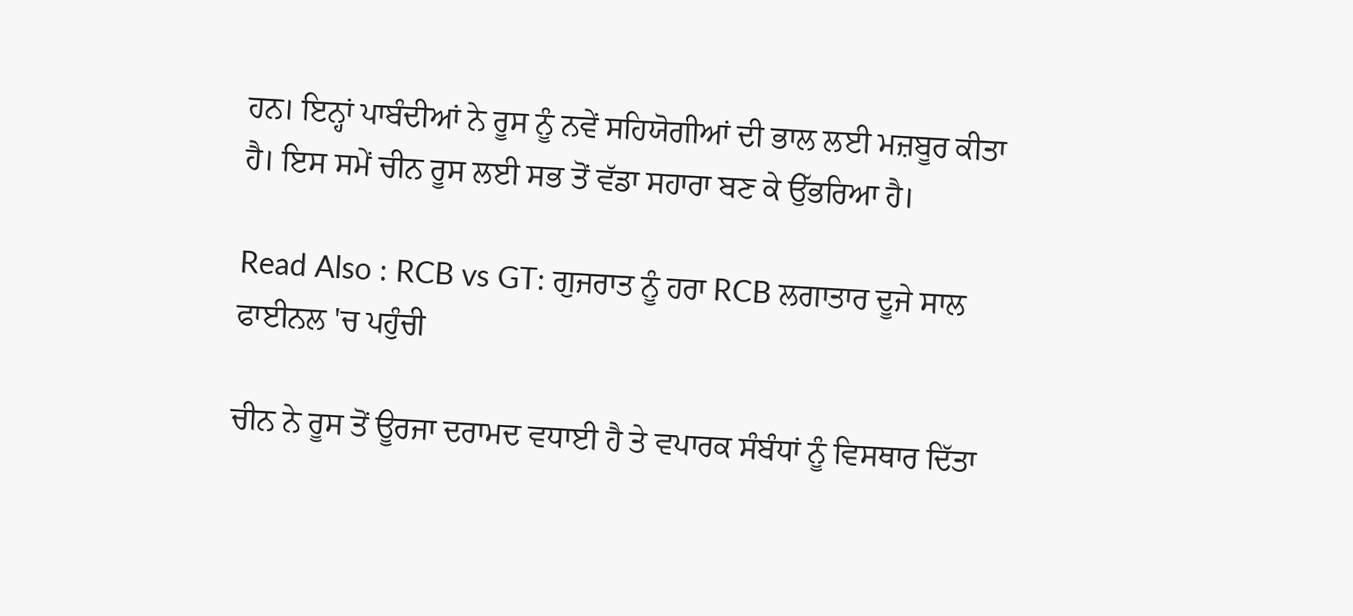ਹਨ। ਇਨ੍ਹਾਂ ਪਾਬੰਦੀਆਂ ਨੇ ਰੂਸ ਨੂੰ ਨਵੇਂ ਸਹਿਯੋਗੀਆਂ ਦੀ ਭਾਲ ਲਈ ਮਜ਼ਬੂਰ ਕੀਤਾ ਹੈ। ਇਸ ਸਮੇਂ ਚੀਨ ਰੂਸ ਲਈ ਸਭ ਤੋਂ ਵੱਡਾ ਸਹਾਰਾ ਬਣ ਕੇ ਉੱਭਰਿਆ ਹੈ।

Read Also : RCB vs GT: ਗੁਜਰਾਤ ਨੂੰ ਹਰਾ RCB ਲਗਾਤਾਰ ਦੂਜੇ ਸਾਲ ਫਾਈਨਲ 'ਚ ਪਹੁੰਚੀ

ਚੀਨ ਨੇ ਰੂਸ ਤੋਂ ਊਰਜਾ ਦਰਾਮਦ ਵਧਾਈ ਹੈ ਤੇ ਵਪਾਰਕ ਸੰਬੰਧਾਂ ਨੂੰ ਵਿਸਥਾਰ ਦਿੱਤਾ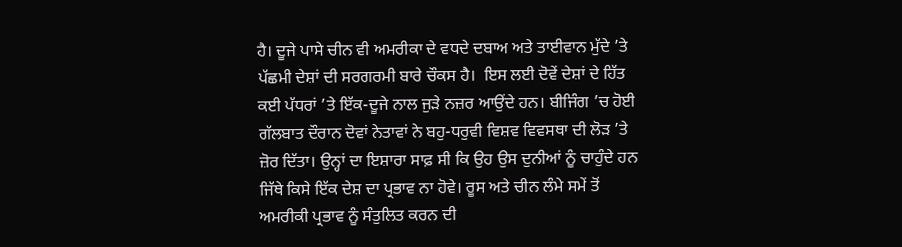ਹੈ। ਦੂਜੇ ਪਾਸੇ ਚੀਨ ਵੀ ਅਮਰੀਕਾ ਦੇ ਵਧਦੇ ਦਬਾਅ ਅਤੇ ਤਾਈਵਾਨ ਮੁੱਦੇ ’ਤੇ ਪੱਛਮੀ ਦੇਸ਼ਾਂ ਦੀ ਸਰਗਰਮੀ ਬਾਰੇ ਚੌਕਸ ਹੈ।  ਇਸ ਲਈ ਦੋਵੇਂ ਦੇਸ਼ਾਂ ਦੇ ਹਿੱਤ ਕਈ ਪੱਧਰਾਂ ’ਤੇ ਇੱਕ-ਦੂਜੇ ਨਾਲ ਜੁੜੇ ਨਜ਼ਰ ਆਉਂਦੇ ਹਨ। ਬੀਜਿੰਗ ’ਚ ਹੋਈ ਗੱਲਬਾਤ ਦੌਰਾਨ ਦੋਵਾਂ ਨੇਤਾਵਾਂ ਨੇ ਬਹੁ-ਧਰੁਵੀ ਵਿਸ਼ਵ ਵਿਵਸਥਾ ਦੀ ਲੋੜ ’ਤੇ ਜ਼ੋਰ ਦਿੱਤਾ। ਉਨ੍ਹਾਂ ਦਾ ਇਸ਼ਾਰਾ ਸਾਫ਼ ਸੀ ਕਿ ਉਹ ਉਸ ਦੁਨੀਆਂ ਨੂੰ ਚਾਹੁੰਦੇ ਹਨ ਜਿੱਥੇ ਕਿਸੇ ਇੱਕ ਦੇਸ਼ ਦਾ ਪ੍ਰਭਾਵ ਨਾ ਹੋਵੇ। ਰੂਸ ਅਤੇ ਚੀਨ ਲੰਮੇ ਸਮੇਂ ਤੋਂ ਅਮਰੀਕੀ ਪ੍ਰਭਾਵ ਨੂੰ ਸੰਤੁਲਿਤ ਕਰਨ ਦੀ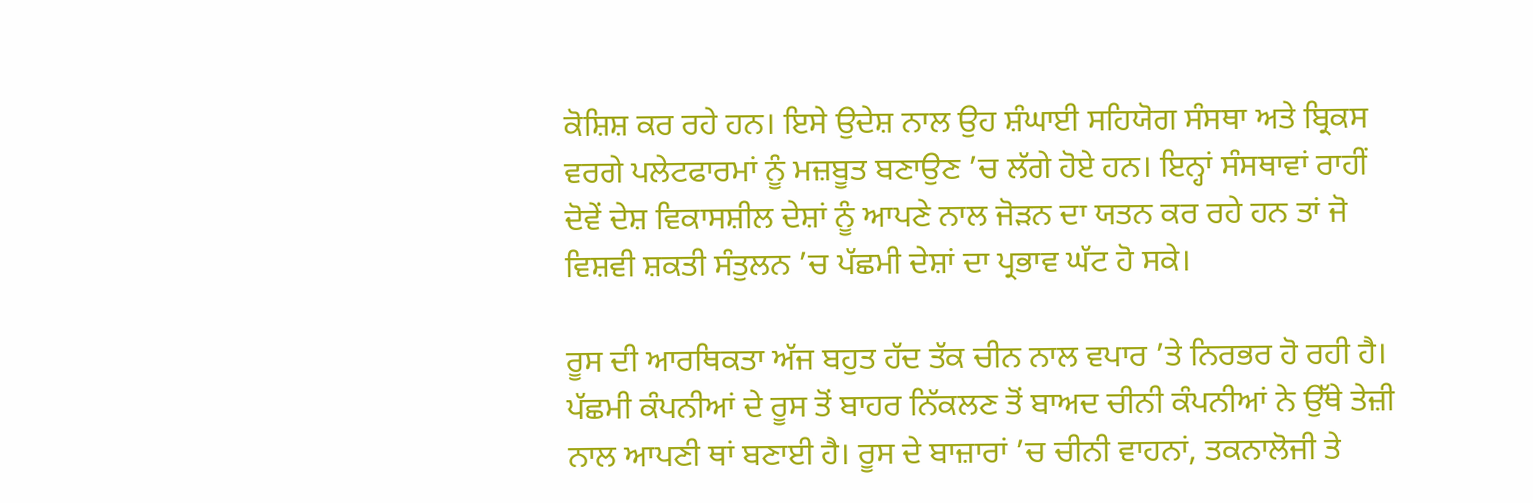ਕੋਸ਼ਿਸ਼ ਕਰ ਰਹੇ ਹਨ। ਇਸੇ ਉਦੇਸ਼ ਨਾਲ ਉਹ ਸ਼ੰਘਾਈ ਸਹਿਯੋਗ ਸੰਸਥਾ ਅਤੇ ਬ੍ਰਿਕਸ ਵਰਗੇ ਪਲੇਟਫਾਰਮਾਂ ਨੂੰ ਮਜ਼ਬੂਤ ਬਣਾਉਣ ’ਚ ਲੱਗੇ ਹੋਏ ਹਨ। ਇਨ੍ਹਾਂ ਸੰਸਥਾਵਾਂ ਰਾਹੀਂ ਦੋਵੇਂ ਦੇਸ਼ ਵਿਕਾਸਸ਼ੀਲ ਦੇਸ਼ਾਂ ਨੂੰ ਆਪਣੇ ਨਾਲ ਜੋੜਨ ਦਾ ਯਤਨ ਕਰ ਰਹੇ ਹਨ ਤਾਂ ਜੋ ਵਿਸ਼ਵੀ ਸ਼ਕਤੀ ਸੰਤੁਲਨ ’ਚ ਪੱਛਮੀ ਦੇਸ਼ਾਂ ਦਾ ਪ੍ਰਭਾਵ ਘੱਟ ਹੋ ਸਕੇ।

ਰੂਸ ਦੀ ਆਰਥਿਕਤਾ ਅੱਜ ਬਹੁਤ ਹੱਦ ਤੱਕ ਚੀਨ ਨਾਲ ਵਪਾਰ ’ਤੇ ਨਿਰਭਰ ਹੋ ਰਹੀ ਹੈ। ਪੱਛਮੀ ਕੰਪਨੀਆਂ ਦੇ ਰੂਸ ਤੋਂ ਬਾਹਰ ਨਿੱਕਲਣ ਤੋਂ ਬਾਅਦ ਚੀਨੀ ਕੰਪਨੀਆਂ ਨੇ ਉੱਥੇ ਤੇਜ਼ੀ ਨਾਲ ਆਪਣੀ ਥਾਂ ਬਣਾਈ ਹੈ। ਰੂਸ ਦੇ ਬਾਜ਼ਾਰਾਂ ’ਚ ਚੀਨੀ ਵਾਹਨਾਂ, ਤਕਨਾਲੋਜੀ ਤੇ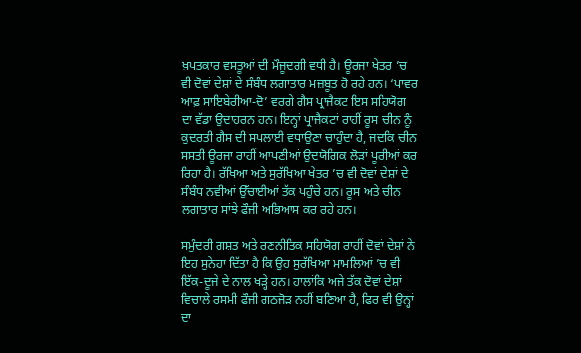ਖ਼ਪਤਕਾਰ ਵਸਤੂਆਂ ਦੀ ਮੌਜੂਦਗੀ ਵਧੀ ਹੈ। ਊਰਜਾ ਖੇਤਰ ’ਚ ਵੀ ਦੋਵਾਂ ਦੇਸ਼ਾਂ ਦੇ ਸੰਬੰਧ ਲਗਾਤਾਰ ਮਜ਼ਬੂਤ ਹੋ ਰਹੇ ਹਨ। ‘ਪਾਵਰ ਆਫ਼ ਸਾਇਬੇਰੀਆ-ਦੋ’ ਵਰਗੇ ਗੈਸ ਪ੍ਰਾਜੈਕਟ ਇਸ ਸਹਿਯੋਗ ਦਾ ਵੱਡਾ ਉਦਾਹਰਨ ਹਨ। ਇਨ੍ਹਾਂ ਪ੍ਰਾਜੈਕਟਾਂ ਰਾਹੀਂ ਰੂਸ ਚੀਨ ਨੂੰ ਕੁਦਰਤੀ ਗੈਸ ਦੀ ਸਪਲਾਈ ਵਧਾਉਣਾ ਚਾਹੁੰਦਾ ਹੈ, ਜਦਕਿ ਚੀਨ ਸਸਤੀ ਊਰਜਾ ਰਾਹੀਂ ਆਪਣੀਆਂ ਉਦਯੋਗਿਕ ਲੋੜਾਂ ਪੂਰੀਆਂ ਕਰ ਰਿਹਾ ਹੈ। ਰੱਖਿਆ ਅਤੇ ਸੁਰੱਖਿਆ ਖੇਤਰ ’ਚ ਵੀ ਦੋਵਾਂ ਦੇਸ਼ਾਂ ਦੇ ਸੰਬੰਧ ਨਵੀਆਂ ਉੱਚਾਈਆਂ ਤੱਕ ਪਹੁੰਚੇ ਹਨ। ਰੂਸ ਅਤੇ ਚੀਨ ਲਗਾਤਾਰ ਸਾਂਝੇ ਫੌਜੀ ਅਭਿਆਸ ਕਰ ਰਹੇ ਹਨ।

ਸਮੁੰਦਰੀ ਗਸ਼ਤ ਅਤੇ ਰਣਨੀਤਿਕ ਸਹਿਯੋਗ ਰਾਹੀਂ ਦੋਵਾਂ ਦੇਸ਼ਾਂ ਨੇ ਇਹ ਸੁਨੇਹਾ ਦਿੱਤਾ ਹੈ ਕਿ ਉਹ ਸੁਰੱਖਿਆ ਮਾਮਲਿਆਂ ’ਚ ਵੀ ਇੱਕ-ਦੂਜੇ ਦੇ ਨਾਲ ਖੜ੍ਹੇ ਹਨ। ਹਾਲਾਂਕਿ ਅਜੇ ਤੱਕ ਦੋਵਾਂ ਦੇਸ਼ਾਂ ਵਿਚਾਲੇ ਰਸਮੀ ਫੌਜੀ ਗਠਜੋੜ ਨਹੀਂ ਬਣਿਆ ਹੈ, ਫਿਰ ਵੀ ਉਨ੍ਹਾਂ ਦਾ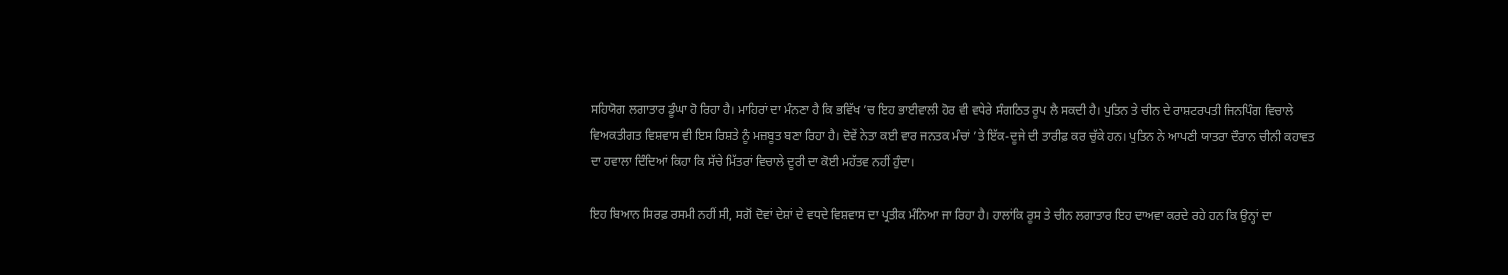ਸਹਿਯੋਗ ਲਗਾਤਾਰ ਡੂੰਘਾ ਹੋ ਰਿਹਾ ਹੈ। ਮਾਹਿਰਾਂ ਦਾ ਮੰਨਣਾ ਹੈ ਕਿ ਭਵਿੱਖ ’ਚ ਇਹ ਭਾਈਵਾਲੀ ਹੋਰ ਵੀ ਵਧੇਰੇ ਸੰਗਠਿਤ ਰੂਪ ਲੈ ਸਕਦੀ ਹੈ। ਪੁਤਿਨ ਤੇ ਚੀਨ ਦੇ ਰਾਸ਼ਟਰਪਤੀ ਜਿਨਪਿੰਗ ਵਿਚਾਲੇ ਵਿਅਕਤੀਗਤ ਵਿਸ਼ਵਾਸ ਵੀ ਇਸ ਰਿਸ਼ਤੇ ਨੂੰ ਮਜ਼ਬੂਤ ਬਣਾ ਰਿਹਾ ਹੈ। ਦੋਵੇਂ ਨੇਤਾ ਕਈ ਵਾਰ ਜਨਤਕ ਮੰਚਾਂ ’ਤੇ ਇੱਕ-ਦੂਜੇ ਦੀ ਤਾਰੀਫ਼ ਕਰ ਚੁੱਕੇ ਹਨ। ਪੁਤਿਨ ਨੇ ਆਪਣੀ ਯਾਤਰਾ ਦੌਰਾਨ ਚੀਨੀ ਕਹਾਵਤ ਦਾ ਹਵਾਲਾ ਦਿੰਦਿਆਂ ਕਿਹਾ ਕਿ ਸੱਚੇ ਮਿੱਤਰਾਂ ਵਿਚਾਲੇ ਦੂਰੀ ਦਾ ਕੋਈ ਮਹੱਤਵ ਨਹੀਂ ਹੁੰਦਾ।

ਇਹ ਬਿਆਨ ਸਿਰਫ਼ ਰਸਮੀ ਨਹੀਂ ਸੀ, ਸਗੋਂ ਦੋਵਾਂ ਦੇਸ਼ਾਂ ਦੇ ਵਧਦੇ ਵਿਸ਼ਵਾਸ ਦਾ ਪ੍ਰਤੀਕ ਮੰਨਿਆ ਜਾ ਰਿਹਾ ਹੈ। ਹਾਲਾਂਕਿ ਰੂਸ ਤੇ ਚੀਨ ਲਗਾਤਾਰ ਇਹ ਦਾਅਵਾ ਕਰਦੇ ਰਹੇ ਹਨ ਕਿ ਉਨ੍ਹਾਂ ਦਾ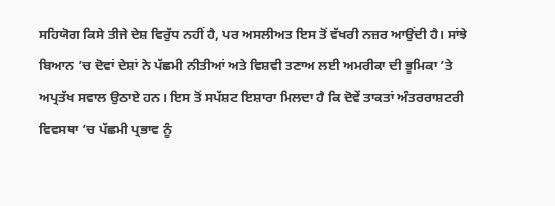ਸਹਿਯੋਗ ਕਿਸੇ ਤੀਜੇ ਦੇਸ਼ ਵਿਰੁੱਧ ਨਹੀਂ ਹੈ, ਪਰ ਅਸਲੀਅਤ ਇਸ ਤੋਂ ਵੱਖਰੀ ਨਜ਼ਰ ਆਉਂਦੀ ਹੈ। ਸਾਂਝੇ ਬਿਆਨ ’ਚ ਦੋਵਾਂ ਦੇਸ਼ਾਂ ਨੇ ਪੱਛਮੀ ਨੀਤੀਆਂ ਅਤੇ ਵਿਸ਼ਵੀ ਤਣਾਅ ਲਈ ਅਮਰੀਕਾ ਦੀ ਭੂਮਿਕਾ ’ਤੇ ਅਪ੍ਰਤੱਖ ਸਵਾਲ ਉਠਾਏ ਹਨ। ਇਸ ਤੋਂ ਸਪੱਸ਼ਟ ਇਸ਼ਾਰਾ ਮਿਲਦਾ ਹੈ ਕਿ ਦੋਵੇਂ ਤਾਕਤਾਂ ਅੰਤਰਰਾਸ਼ਟਰੀ ਵਿਵਸਥਾ ’ਚ ਪੱਛਮੀ ਪ੍ਰਭਾਵ ਨੂੰ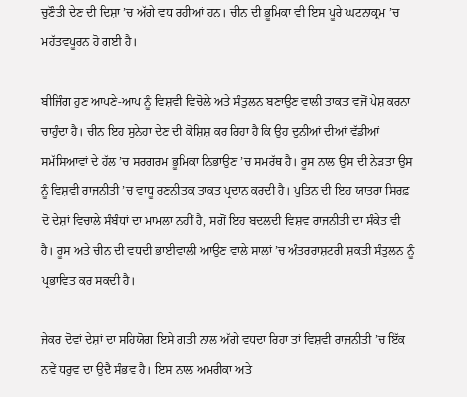ਚੁਣੌਤੀ ਦੇਣ ਦੀ ਦਿਸ਼ਾ ’ਚ ਅੱਗੇ ਵਧ ਰਹੀਆਂ ਹਨ। ਚੀਨ ਦੀ ਭੂਮਿਕਾ ਵੀ ਇਸ ਪੂਰੇ ਘਟਨਾਕ੍ਰਮ ’ਚ ਮਹੱਤਵਪੂਰਨ ਹੋ ਗਈ ਹੈ।

ਬੀਜਿੰਗ ਹੁਣ ਆਪਣੇ-ਆਪ ਨੂੰ ਵਿਸ਼ਵੀ ਵਿਚੋਲੇ ਅਤੇ ਸੰਤੁਲਨ ਬਣਾਉਣ ਵਾਲੀ ਤਾਕਤ ਵਜੋਂ ਪੇਸ਼ ਕਰਨਾ ਚਾਹੁੰਦਾ ਹੈ। ਚੀਨ ਇਹ ਸੁਨੇਹਾ ਦੇਣ ਦੀ ਕੋਸ਼ਿਸ਼ ਕਰ ਰਿਹਾ ਹੈ ਕਿ ਉਹ ਦੁਨੀਆਂ ਦੀਆਂ ਵੱਡੀਆਂ ਸਮੱਸਿਆਵਾਂ ਦੇ ਹੱਲ ’ਚ ਸਰਗਰਮ ਭੂਮਿਕਾ ਨਿਭਾਉਣ ’ਚ ਸਮਰੱਥ ਹੈ। ਰੂਸ ਨਾਲ ਉਸ ਦੀ ਨੇੜਤਾ ਉਸ ਨੂੰ ਵਿਸ਼ਵੀ ਰਾਜਨੀਤੀ ’ਚ ਵਾਧੂ ਰਣਨੀਤਕ ਤਾਕਤ ਪ੍ਰਦਾਨ ਕਰਦੀ ਹੈ। ਪੁਤਿਨ ਦੀ ਇਹ ਯਾਤਰਾ ਸਿਰਫ਼ ਦੋ ਦੇਸ਼ਾਂ ਵਿਚਾਲੇ ਸੰਬੰਧਾਂ ਦਾ ਮਾਮਲਾ ਨਹੀਂ ਹੈ, ਸਗੋਂ ਇਹ ਬਦਲਦੀ ਵਿਸ਼ਵ ਰਾਜਨੀਤੀ ਦਾ ਸੰਕੇਤ ਵੀ ਹੈ। ਰੂਸ ਅਤੇ ਚੀਨ ਦੀ ਵਧਦੀ ਭਾਈਵਾਲੀ ਆਉਣ ਵਾਲੇ ਸਾਲਾਂ ’ਚ ਅੰਤਰਰਾਸ਼ਟਰੀ ਸ਼ਕਤੀ ਸੰਤੁਲਨ ਨੂੰ ਪ੍ਰਭਾਵਿਤ ਕਰ ਸਕਦੀ ਹੈ।

ਜੇਕਰ ਦੋਵਾਂ ਦੇਸ਼ਾਂ ਦਾ ਸਹਿਯੋਗ ਇਸੇ ਗਤੀ ਨਾਲ ਅੱਗੇ ਵਧਦਾ ਰਿਹਾ ਤਾਂ ਵਿਸ਼ਵੀ ਰਾਜਨੀਤੀ ’ਚ ਇੱਕ ਨਵੇਂ ਧਰੁਵ ਦਾ ਉਦੈ ਸੰਭਵ ਹੈ। ਇਸ ਨਾਲ ਅਮਰੀਕਾ ਅਤੇ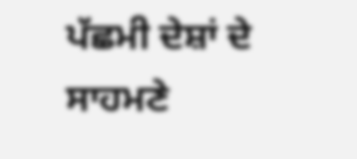ਪੱਛਮੀ ਦੇਸ਼ਾਂ ਦੇ ਸਾਹਮਣੇ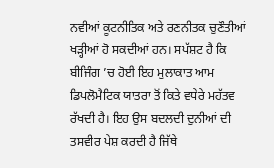ਨਵੀਆਂ ਕੂਟਨੀਤਿਕ ਅਤੇ ਰਣਨੀਤਕ ਚੁਣੌਤੀਆਂ ਖੜ੍ਹੀਆਂ ਹੋ ਸਕਦੀਆਂ ਹਨ। ਸਪੱਸ਼ਟ ਹੈ ਕਿ ਬੀਜਿੰਗ ’ਚ ਹੋਈ ਇਹ ਮੁਲਾਕਾਤ ਆਮ ਡਿਪਲੋਮੈਟਿਕ ਯਾਤਰਾ ਤੋਂ ਕਿਤੇ ਵਧੇਰੇ ਮਹੱਤਵ ਰੱਖਦੀ ਹੈ। ਇਹ ਉਸ ਬਦਲਦੀ ਦੁਨੀਆਂ ਦੀ ਤਸਵੀਰ ਪੇਸ਼ ਕਰਦੀ ਹੈ ਜਿੱਥੇ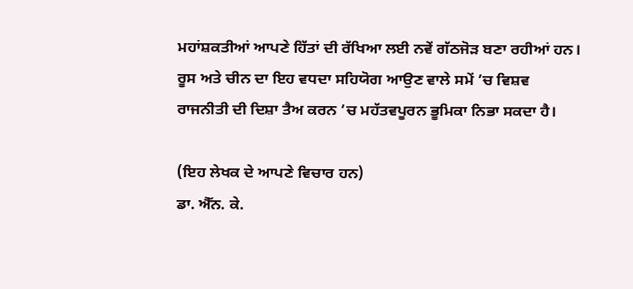ਮਹਾਂਸ਼ਕਤੀਆਂ ਆਪਣੇ ਹਿੱਤਾਂ ਦੀ ਰੱਖਿਆ ਲਈ ਨਵੇਂ ਗੱਠਜੋੜ ਬਣਾ ਰਹੀਆਂ ਹਨ। ਰੂਸ ਅਤੇ ਚੀਨ ਦਾ ਇਹ ਵਧਦਾ ਸਹਿਯੋਗ ਆਉਣ ਵਾਲੇ ਸਮੇਂ ’ਚ ਵਿਸ਼ਵ ਰਾਜਨੀਤੀ ਦੀ ਦਿਸ਼ਾ ਤੈਅ ਕਰਨ ’ਚ ਮਹੱਤਵਪੂਰਨ ਭੂਮਿਕਾ ਨਿਭਾ ਸਕਦਾ ਹੈ।

(ਇਹ ਲੇਖਕ ਦੇ ਆਪਣੇ ਵਿਚਾਰ ਹਨ)
ਡਾ. ਐੱਨ. ਕੇ.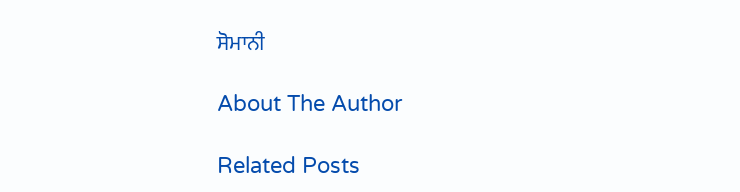ਸੋਮਾਨੀ

About The Author

Related Posts